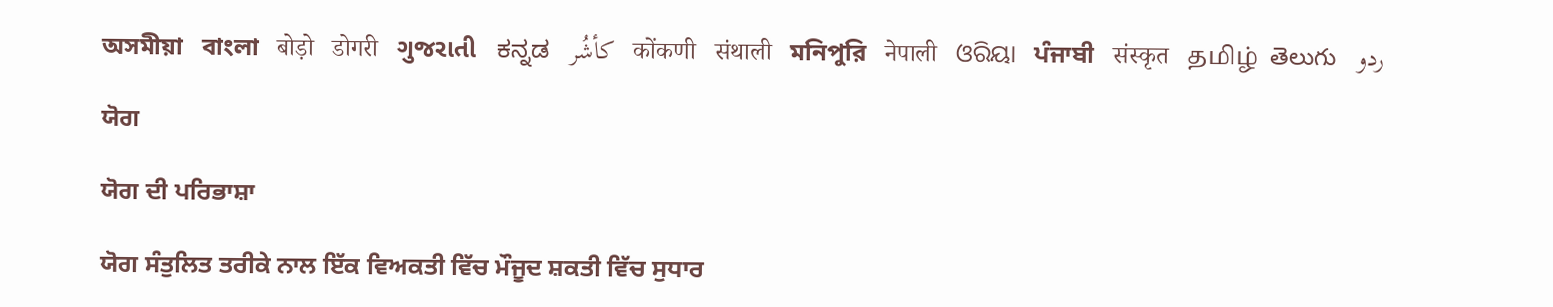অসমীয়া   বাংলা   बोड़ो   डोगरी   ગુજરાતી   ಕನ್ನಡ   كأشُر   कोंकणी   संथाली   মনিপুরি   नेपाली   ଓରିୟା   ਪੰਜਾਬੀ   संस्कृत   தமிழ்  తెలుగు   ردو

ਯੋਗ

ਯੋਗ ਦੀ ਪਰਿਭਾਸ਼ਾ

ਯੋਗ ਸੰਤੁਲਿਤ ਤਰੀਕੇ ਨਾਲ ਇੱਕ ਵਿਅਕਤੀ ਵਿੱਚ ਮੌਜੂਦ ਸ਼ਕਤੀ ਵਿੱਚ ਸੁਧਾਰ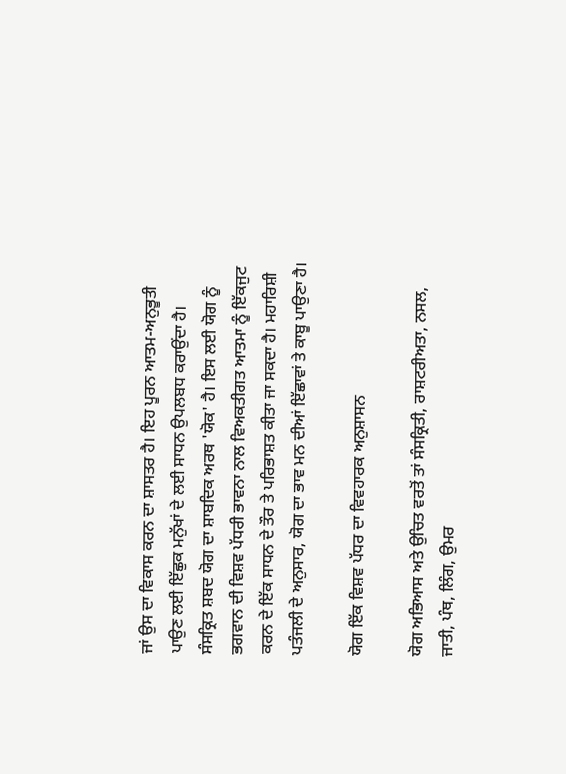ਜਾਂ ਉਸ ਦਾ ਵਿਕਾਸ ਕਰਨ ਦਾ ਸ਼ਾਸਤਰ ਹੈ। ਇਹ ਪੂਰਨ ਆਤਮ-ਅਨੁਭੂਤੀ ਪਾਉਣ ਲਈ ਇੱਛੁਕ ਮਨੁੱਖਾਂ ਦੇ ਲਈ ਸਾਧਨ ਉਪਲਬਧ ਕਰਾਉਂਦਾ ਹੈ। ਸੰਸਕ੍ਰਿਤ ਸ਼ਬਦ ਯੋਗ ਦਾ ਸ਼ਾਬਦਿਕ ਅਰਥ 'ਯੋਕ' ਹੈ। ਇਸ ਲਈ ਯੋਗ ਨੂੰ ਭਗਵਾਨ ਦੀ ਵਿਸ਼ਵ ਪੱਧਰੀ ਭਾਵਨਾ ਨਾਲ ਵਿਅਕਤੀਗਤ ਆਤਮਾ ਨੂੰ ਇੱਕਜੁਟ ਕਰਨ ਦੇ ਇੱਕ ਸਾਧਨ ਦੇ ਤੌਰ ਤੇ ਪਰਿਭਾਸ਼ਤ ਕੀਤਾ ਜਾ ਸਕਦਾ ਹੈ। ਮਹਾਰਿਸ਼ੀ ਪਤੰਜਲੀ ਦੇ ਅਨੁਸਾਰ, ਯੋਗ ਦਾ ਭਾਵ ਮਨ ਦੀਆਂ ਇੱਛਾਵਾਂ ਤੇ ਕਾਬੂ ਪਾਉਣਾ ਹੈ।

ਯੋਗ ਇੱਕ ਵਿਸ਼ਵ ਪੱਧਰ ਦਾ ਵਿਵਹਾਰਕ ਅਨੁਸ਼ਾਸਨ

ਯੋਗ ਅਭਿਆਸ ਅਤੇ ਉਚਿਤ ਵਰਤੋਂ ਤਾਂ ਸੰਸਕ੍ਰਿਤੀ, ਰਾਸ਼ਟਰੀਅਤਾ, ਨਸਲ, ਜਾਤੀ, ਪੰਥ, ਲਿੰਗ, ਉਮਰ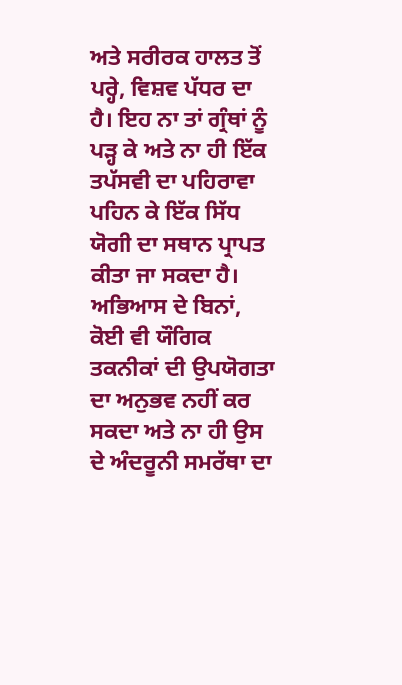ਅਤੇ ਸਰੀਰਕ ਹਾਲਤ ਤੋਂ ਪਰ੍ਹੇ, ਵਿਸ਼ਵ ਪੱਧਰ ਦਾ ਹੈ। ਇਹ ਨਾ ਤਾਂ ਗ੍ਰੰਥਾਂ ਨੂੰ ਪੜ੍ਹ ਕੇ ਅਤੇ ਨਾ ਹੀ ਇੱਕ ਤਪੱਸਵੀ ਦਾ ਪਹਿਰਾਵਾ ਪਹਿਨ ਕੇ ਇੱਕ ਸਿੱਧ ਯੋਗੀ ਦਾ ਸਥਾਨ ਪ੍ਰਾਪਤ ਕੀਤਾ ਜਾ ਸਕਦਾ ਹੈ। ਅਭਿਆਸ ਦੇ ਬਿਨਾਂ, ਕੋਈ ਵੀ ਯੌਗਿਕ ਤਕਨੀਕਾਂ ਦੀ ਉਪਯੋਗਤਾ ਦਾ ਅਨੁਭਵ ਨਹੀਂ ਕਰ ਸਕਦਾ ਅਤੇ ਨਾ ਹੀ ਉਸ ਦੇ ਅੰਦਰੂਨੀ ਸਮਰੱਥਾ ਦਾ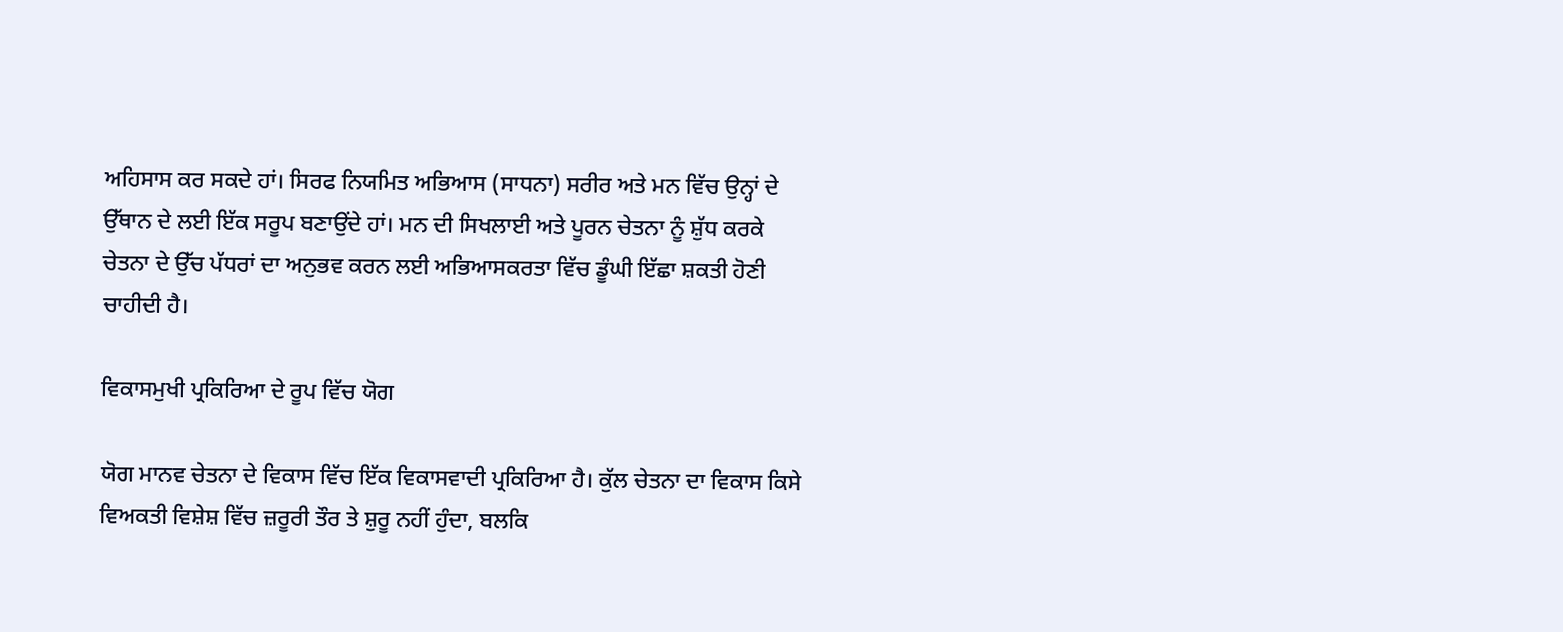ਅਹਿਸਾਸ ਕਰ ਸਕਦੇ ਹਾਂ। ਸਿਰਫ ਨਿਯਮਿਤ ਅਭਿਆਸ (ਸਾਧਨਾ) ਸਰੀਰ ਅਤੇ ਮਨ ਵਿੱਚ ਉਨ੍ਹਾਂ ਦੇ ਉੱਥਾਨ ਦੇ ਲਈ ਇੱਕ ਸਰੂਪ ਬਣਾਉਂਦੇ ਹਾਂ। ਮਨ ਦੀ ਸਿਖਲਾਈ ਅਤੇ ਪੂਰਨ ਚੇਤਨਾ ਨੂੰ ਸ਼ੁੱਧ ਕਰਕੇ ਚੇਤਨਾ ਦੇ ਉੱਚ ਪੱਧਰਾਂ ਦਾ ਅਨੁਭਵ ਕਰਨ ਲਈ ਅਭਿਆਸਕਰਤਾ ਵਿੱਚ ਡੂੰਘੀ ਇੱਛਾ ਸ਼ਕਤੀ ਹੋਣੀ ਚਾਹੀਦੀ ਹੈ।

ਵਿਕਾਸਮੁਖੀ ਪ੍ਰਕਿਰਿਆ ਦੇ ਰੂਪ ਵਿੱਚ ਯੋਗ

ਯੋਗ ਮਾਨਵ ਚੇਤਨਾ ਦੇ ਵਿਕਾਸ ਵਿੱਚ ਇੱਕ ਵਿਕਾਸਵਾਦੀ ਪ੍ਰਕਿਰਿਆ ਹੈ। ਕੁੱਲ ਚੇਤਨਾ ਦਾ ਵਿਕਾਸ ਕਿਸੇ ਵਿਅਕਤੀ ਵਿਸ਼ੇਸ਼ ਵਿੱਚ ਜ਼ਰੂਰੀ ਤੌਰ ਤੇ ਸ਼ੁਰੂ ਨਹੀਂ ਹੁੰਦਾ, ਬਲਕਿ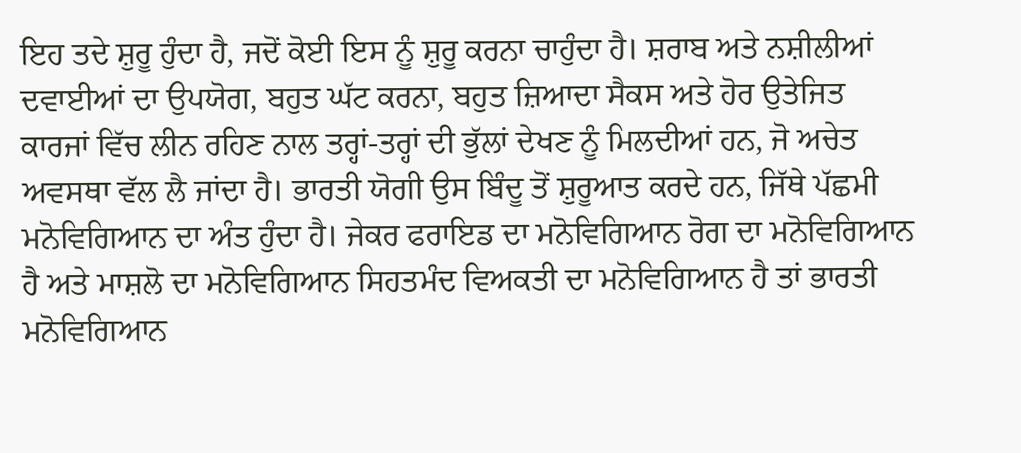ਇਹ ਤਦੇ ਸ਼ੁਰੂ ਹੁੰਦਾ ਹੈ, ਜਦੋਂ ਕੋਈ ਇਸ ਨੂੰ ਸ਼ੁਰੂ ਕਰਨਾ ਚਾਹੁੰਦਾ ਹੈ। ਸ਼ਰਾਬ ਅਤੇ ਨਸ਼ੀਲੀਆਂ ਦਵਾਈਆਂ ਦਾ ਉਪਯੋਗ, ਬਹੁਤ ਘੱਟ ਕਰਨਾ, ਬਹੁਤ ਜ਼ਿਆਦਾ ਸੈਕਸ ਅਤੇ ਹੋਰ ਉਤੇਜਿਤ ਕਾਰਜਾਂ ਵਿੱਚ ਲੀਨ ਰਹਿਣ ਨਾਲ ਤਰ੍ਹਾਂ-ਤਰ੍ਹਾਂ ਦੀ ਭੁੱਲਾਂ ਦੇਖਣ ਨੂੰ ਮਿਲਦੀਆਂ ਹਨ, ਜੋ ਅਚੇਤ ਅਵਸਥਾ ਵੱਲ ਲੈ ਜਾਂਦਾ ਹੈ। ਭਾਰਤੀ ਯੋਗੀ ਉਸ ਬਿੰਦੂ ਤੋਂ ਸ਼ੁਰੂਆਤ ਕਰਦੇ ਹਨ, ਜਿੱਥੇ ਪੱਛਮੀ ਮਨੋਵਿਗਿਆਨ ਦਾ ਅੰਤ ਹੁੰਦਾ ਹੈ। ਜੇਕਰ ਫਰਾਇਡ ਦਾ ਮਨੋਵਿਗਿਆਨ ਰੋਗ ਦਾ ਮਨੋਵਿਗਿਆਨ ਹੈ ਅਤੇ ਮਾਸ਼ਲੋ ਦਾ ਮਨੋਵਿਗਿਆਨ ਸਿਹਤਮੰਦ ਵਿਅਕਤੀ ਦਾ ਮਨੋਵਿਗਿਆਨ ਹੈ ਤਾਂ ਭਾਰਤੀ ਮਨੋਵਿਗਿਆਨ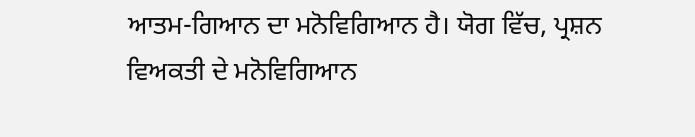ਆਤਮ-ਗਿਆਨ ਦਾ ਮਨੋਵਿਗਿਆਨ ਹੈ। ਯੋਗ ਵਿੱਚ, ਪ੍ਰਸ਼ਨ ਵਿਅਕਤੀ ਦੇ ਮਨੋਵਿਗਿਆਨ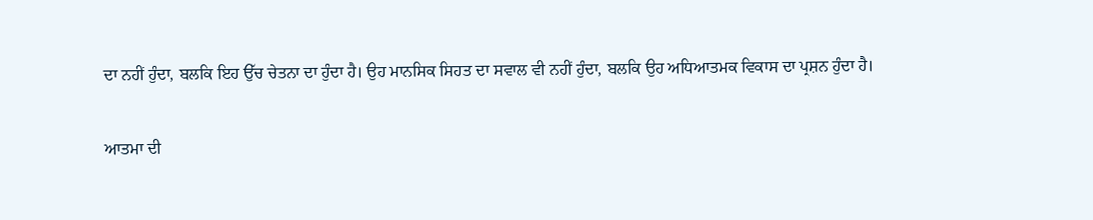ਦਾ ਨਹੀਂ ਹੁੰਦਾ, ਬਲਕਿ ਇਹ ਉੱਚ ਚੇਤਨਾ ਦਾ ਹੁੰਦਾ ਹੈ। ਉਹ ਮਾਨਸਿਕ ਸਿਹਤ ਦਾ ਸਵਾਲ ਵੀ ਨਹੀਂ ਹੁੰਦਾ, ਬਲਕਿ ਉਹ ਅਧਿਆਤਮਕ ਵਿਕਾਸ ਦਾ ਪ੍ਰਸ਼ਨ ਹੁੰਦਾ ਹੈ।

ਆਤਮਾ ਦੀ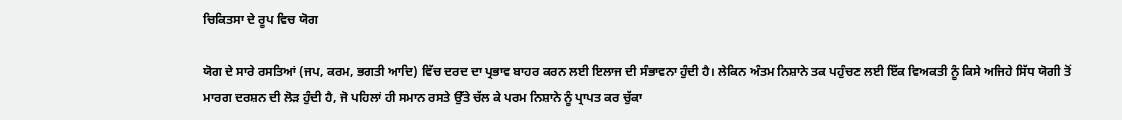ਚਿਕਿਤਸਾ ਦੇ ਰੂਪ ਵਿਚ ਯੋਗ

ਯੋਗ ਦੇ ਸਾਰੇ ਰਸਤਿਆਂ (ਜਪ, ਕਰਮ, ਭਗਤੀ ਆਦਿ) ਵਿੱਚ ਦਰਦ ਦਾ ਪ੍ਰਭਾਵ ਬਾਹਰ ਕਰਨ ਲਈ ਇਲਾਜ ਦੀ ਸੰਭਾਵਨਾ ਹੁੰਦੀ ਹੈ। ਲੇਕਿਨ ਅੰਤਮ ਨਿਸ਼ਾਨੇ ਤਕ ਪਹੁੰਚਣ ਲਈ ਇੱਕ ਵਿਅਕਤੀ ਨੂੰ ਕਿਸੇ ਅਜਿਹੇ ਸਿੱਧ ਯੋਗੀ ਤੋਂ ਮਾਰਗ ਦਰਸ਼ਨ ਦੀ ਲੋੜ ਹੁੰਦੀ ਹੈ, ਜੋ ਪਹਿਲਾਂ ਹੀ ਸਮਾਨ ਰਸਤੇ ਉੱਤੇ ਚੱਲ ਕੇ ਪਰਮ ਨਿਸ਼ਾਨੇ ਨੂੰ ਪ੍ਰਾਪਤ ਕਰ ਚੁੱਕਾ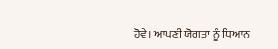ਹੋਵੇ। ਆਪਣੀ ਯੋਗਤਾ ਨੂੰ ਧਿਆਨ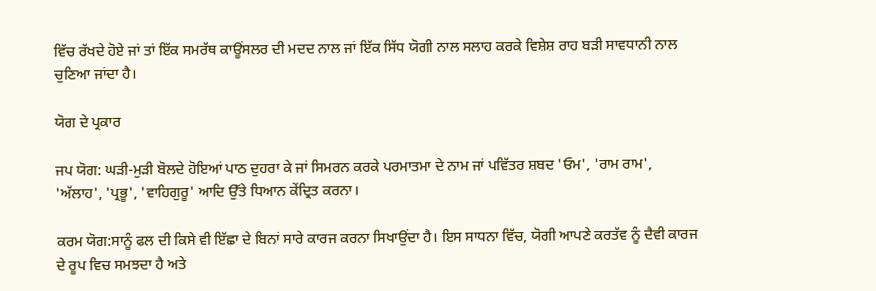ਵਿੱਚ ਰੱਖਦੇ ਹੋਏ ਜਾਂ ਤਾਂ ਇੱਕ ਸਮਰੱਥ ਕਾਊਂਸਲਰ ਦੀ ਮਦਦ ਨਾਲ ਜਾਂ ਇੱਕ ਸਿੱਧ ਯੋਗੀ ਨਾਲ ਸਲਾਹ ਕਰਕੇ ਵਿਸ਼ੇਸ਼ ਰਾਹ ਬੜੀ ਸਾਵਧਾਨੀ ਨਾਲ ਚੁਣਿਆ ਜਾਂਦਾ ਹੈ।

ਯੋਗ ਦੇ ਪ੍ਰਕਾਰ

ਜਪ ਯੋਗ: ਘੜੀ-ਮੁੜੀ ਬੋਲਦੇ ਹੋਇਆਂ ਪਾਠ ਦੁਹਰਾ ਕੇ ਜਾਂ ਸਿਮਰਨ ਕਰਕੇ ਪਰਮਾਤਮਾ ਦੇ ਨਾਮ ਜਾਂ ਪਵਿੱਤਰ ਸ਼ਬਦ 'ਓਮ', 'ਰਾਮ ਰਾਮ', 'ਅੱਲਾਹ', 'ਪ੍ਰਭੂ', 'ਵਾਹਿਗੁਰੂ' ਆਦਿ ਉੱਤੇ ਧਿਆਨ ਕੇਂਦ੍ਰਿਤ ਕਰਨਾ।

ਕਰਮ ਯੋਗ:ਸਾਨੂੰ ਫਲ ਦੀ ਕਿਸੇ ਵੀ ਇੱਛਾ ਦੇ ਬਿਨਾਂ ਸਾਰੇ ਕਾਰਜ ਕਰਨਾ ਸਿਖਾਉਂਦਾ ਹੈ। ਇਸ ਸਾਧਨਾ ਵਿੱਚ, ਯੋਗੀ ਆਪਣੇ ਕਰਤੱਵ ਨੂੰ ਦੈਵੀ ਕਾਰਜ ਦੇ ਰੂਪ ਵਿਚ ਸਮਝਦਾ ਹੈ ਅਤੇ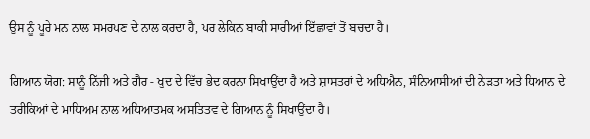ਉਸ ਨੂੰ ਪੂਰੇ ਮਨ ਨਾਲ ਸਮਰਪਣ ਦੇ ਨਾਲ ਕਰਦਾ ਹੈ, ਪਰ ਲੇਕਿਨ ਬਾਕੀ ਸਾਰੀਆਂ ਇੱਛਾਵਾਂ ਤੋਂ ਬਚਦਾ ਹੈ।

ਗਿਆਨ ਯੋਗ: ਸਾਨੂੰ ਨਿੱਜੀ ਅਤੇ ਗੈਰ - ਖੁਦ ਦੇ ਵਿੱਚ ਭੇਦ ਕਰਨਾ ਸਿਖਾਉਂਦਾ ਹੈ ਅਤੇ ਸ਼ਾਸਤਰਾਂ ਦੇ ਅਧਿਐਨ, ਸੰਨਿਆਸੀਆਂ ਦੀ ਨੇੜਤਾ ਅਤੇ ਧਿਆਨ ਦੇ ਤਰੀਕਿਆਂ ਦੇ ਮਾਧਿਅਮ ਨਾਲ ਅਧਿਆਤਮਕ ਅਸਤਿਤਵ ਦੇ ਗਿਆਨ ਨੂੰ ਸਿਖਾਉਂਦਾ ਹੈ।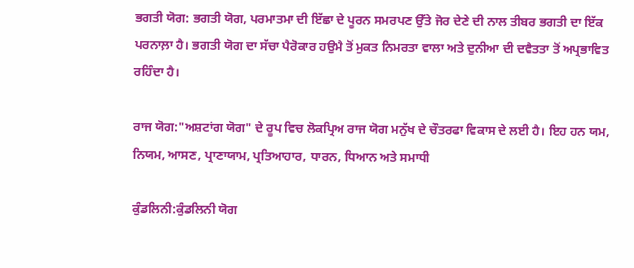ਭਗਤੀ ਯੋਗ: ਭਗਤੀ ਯੋਗ, ਪਰਮਾਤਮਾ ਦੀ ਇੱਛਾ ਦੇ ਪੂਰਨ ਸਮਰਪਣ ਉੱਤੇ ਜੋਰ ਦੇਣੇ ਦੀ ਨਾਲ ਤੀਬਰ ਭਗਤੀ ਦਾ ਇੱਕ ਪਰਨਾਲ਼ਾ ਹੈ। ਭਗਤੀ ਯੋਗ ਦਾ ਸੱਚਾ ਪੈਰੋਕਾਰ ਹਉਮੈ ਤੋਂ ਮੁਕਤ ਨਿਮਰਤਾ ਵਾਲਾ ਅਤੇ ਦੁਨੀਆ ਦੀ ਦਵੈਤਤਾ ਤੋਂ ਅਪ੍ਰਭਾਵਿਤ ਰਹਿੰਦਾ ਹੈ।

ਰਾਜ ਯੋਗ:"ਅਸ਼ਟਾਂਗ ਯੋਗ" ਦੇ ਰੂਪ ਵਿਚ ਲੋਕਪ੍ਰਿਅ ਰਾਜ ਯੋਗ ਮਨੁੱਖ ਦੇ ਚੌਤਰਫਾ ਵਿਕਾਸ ਦੇ ਲਈ ਹੈ। ਇਹ ਹਨ ਯਮ, ਨਿਯਮ, ਆਸਣ, ਪ੍ਰਾਣਾਯਾਮ, ਪ੍ਰਤਿਆਹਾਰ, ਧਾਰਨ, ਧਿਆਨ ਅਤੇ ਸਮਾਧੀ

ਕੁੰਡਲਿਨੀ:ਕੁੰਡਲਿਨੀ ਯੋਗ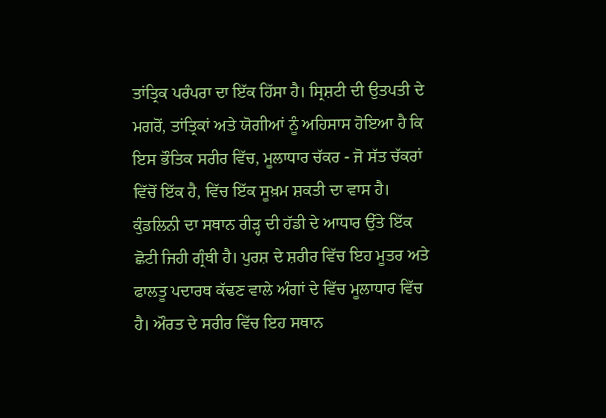ਤਾਂਤ੍ਰਿਕ ਪਰੰਪਰਾ ਦਾ ਇੱਕ ਹਿੱਸਾ ਹੈ। ਸ੍ਰਿਸ਼ਟੀ ਦੀ ਉਤਪਤੀ ਦੇ ਮਗਰੋਂ, ਤਾਂਤ੍ਰਿਕਾਂ ਅਤੇ ਯੋਗੀਆਂ ਨੂੰ ਅਹਿਸਾਸ ਹੋਇਆ ਹੈ ਕਿ ਇਸ ਭੌਤਿਕ ਸਰੀਰ ਵਿੱਚ, ਮੂਲਾਧਾਰ ਚੱਕਰ - ਜੋ ਸੱਤ ਚੱਕਰਾਂ ਵਿੱਚੋਂ ਇੱਕ ਹੈ, ਵਿੱਚ ਇੱਕ ਸੂਖ਼ਮ ਸ਼ਕਤੀ ਦਾ ਵਾਸ ਹੈ। ਕੁੰਡਲਿਨੀ ਦਾ ਸਥਾਨ ਰੀੜ੍ਹ ਦੀ ਹੱਡੀ ਦੇ ਆਧਾਰ ਉੱਤੇ ਇੱਕ ਛੋਟੀ ਜਿਹੀ ਗ੍ਰੰਥੀ ਹੈ। ਪੁਰਸ਼ ਦੇ ਸ਼ਰੀਰ ਵਿੱਚ ਇਹ ਮੂਤਰ ਅਤੇ ਫਾਲਤੂ ਪਦਾਰਥ ਕੱਢਣ ਵਾਲੇ ਅੰਗਾਂ ਦੇ ਵਿੱਚ ਮੂਲਾਧਾਰ ਵਿੱਚ ਹੈ। ਔਰਤ ਦੇ ਸਰੀਰ ਵਿੱਚ ਇਹ ਸਥਾਨ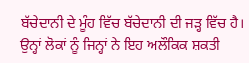ਬੱਚੇਦਾਨੀ ਦੇ ਮੂੰਹ ਵਿੱਚ ਬੱਚੇਦਾਨੀ ਦੀ ਜੜ੍ਹ ਵਿੱਚ ਹੈ। ਉਨ੍ਹਾਂ ਲੋਕਾਂ ਨੂੰ ਜਿਨ੍ਹਾਂ ਨੇ ਇਹ ਅਲੌਕਿਕ ਸ਼ਕਤੀ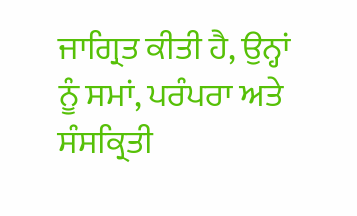ਜਾਗ੍ਰਿਤ ਕੀਤੀ ਹੈ, ਉਨ੍ਹਾਂ ਨੂੰ ਸਮਾਂ, ਪਰੰਪਰਾ ਅਤੇ ਸੰਸਕ੍ਰਿਤੀ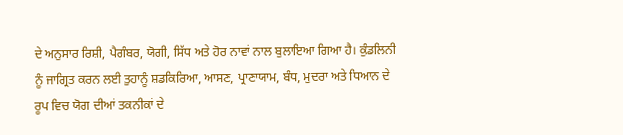ਦੇ ਅਨੁਸਾਰ ਰਿਸ਼ੀ, ਪੈਗੰਬਰ, ਯੋਗੀ, ਸਿੱਧ ਅਤੇ ਹੋਰ ਨਾਵਾਂ ਨਾਲ ਬੁਲਾਇਆ ਗਿਆ ਹੈ। ਕੁੰਡਲਿਨੀ ਨੂੰ ਜਾਗ੍ਰਿਤ ਕਰਨ ਲਈ ਤੁਹਾਨੂੰ ਸ਼ਡਕਿਰਿਆ, ਆਸਣ, ਪ੍ਰਾਣਾਯਾਮ, ਬੰਧ, ਮੁਦਰਾ ਅਤੇ ਧਿਆਨ ਦੇ ਰੂਪ ਵਿਚ ਯੋਗ ਦੀਆਂ ਤਕਨੀਕਾਂ ਦੇ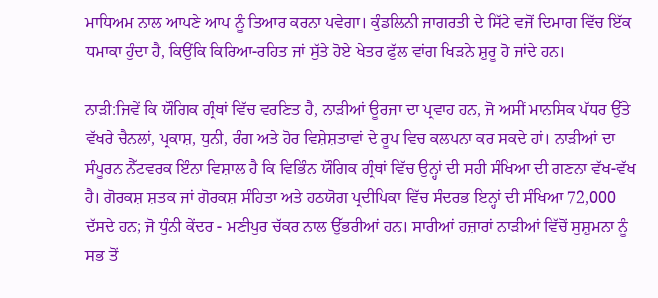ਮਾਧਿਅਮ ਨਾਲ ਆਪਣੇ ਆਪ ਨੂੰ ਤਿਆਰ ਕਰਨਾ ਪਵੇਗਾ। ਕੁੰਡਲਿਨੀ ਜਾਗਰਤੀ ਦੇ ਸਿੱਟੇ ਵਜੋਂ ਦਿਮਾਗ ਵਿੱਚ ਇੱਕ ਧਮਾਕਾ ਹੁੰਦਾ ਹੈ, ਕਿਉਂਕਿ ਕਿਰਿਆ-ਰਹਿਤ ਜਾਂ ਸੁੱਤੇ ਹੋਏ ਖੇਤਰ ਫੁੱਲ ਵਾਂਗ ਖਿੜਨੇ ਸ਼ੁਰੂ ਹੋ ਜਾਂਦੇ ਹਨ।

ਨਾੜੀ:ਜਿਵੇਂ ਕਿ ਯੌਗਿਕ ਗ੍ਰੰਥਾਂ ਵਿੱਚ ਵਰਣਿਤ ਹੈ, ਨਾੜੀਆਂ ਊਰਜਾ ਦਾ ਪ੍ਰਵਾਹ ਹਨ, ਜੋ ਅਸੀਂ ਮਾਨਸਿਕ ਪੱਧਰ ਉੱਤੇ ਵੱਖਰੇ ਚੈਨਲਾਂ, ਪ੍ਰਕਾਸ਼, ਧੁਨੀ, ਰੰਗ ਅਤੇ ਹੋਰ ਵਿਸ਼ੇਸ਼ਤਾਵਾਂ ਦੇ ਰੂਪ ਵਿਚ ਕਲਪਨਾ ਕਰ ਸਕਦੇ ਹਾਂ। ਨਾੜੀਆਂ ਦਾ ਸੰਪੂਰਨ ਨੈੱਟਵਰਕ ਇੰਨਾ ਵਿਸ਼ਾਲ ਹੈ ਕਿ ਵਿਭਿੰਨ ਯੌਗਿਕ ਗ੍ਰੰਥਾਂ ਵਿੱਚ ਉਨ੍ਹਾਂ ਦੀ ਸਹੀ ਸੰਖਿਆ ਦੀ ਗਣਨਾ ਵੱਖ-ਵੱਖ ਹੈ। ਗੋਰਕਸ਼ ਸ਼ਤਕ ਜਾਂ ਗੋਰਕਸ਼ ਸੰਹਿਤਾ ਅਤੇ ਹਠਯੋਗ ਪ੍ਰਦੀਪਿਕਾ ਵਿੱਚ ਸੰਦਰਭ ਇਨ੍ਹਾਂ ਦੀ ਸੰਖਿਆ 72,000 ਦੱਸਦੇ ਹਨ; ਜੋ ਧੁੰਨੀ ਕੇਂਦਰ - ਮਣੀਪੁਰ ਚੱਕਰ ਨਾਲ ਉੱਭਰੀਆਂ ਹਨ। ਸਾਰੀਆਂ ਹਜ਼ਾਰਾਂ ਨਾੜੀਆਂ ਵਿੱਚੋਂ ਸੁਸ਼ੁਮਨਾ ਨੂੰ ਸਭ ਤੋਂ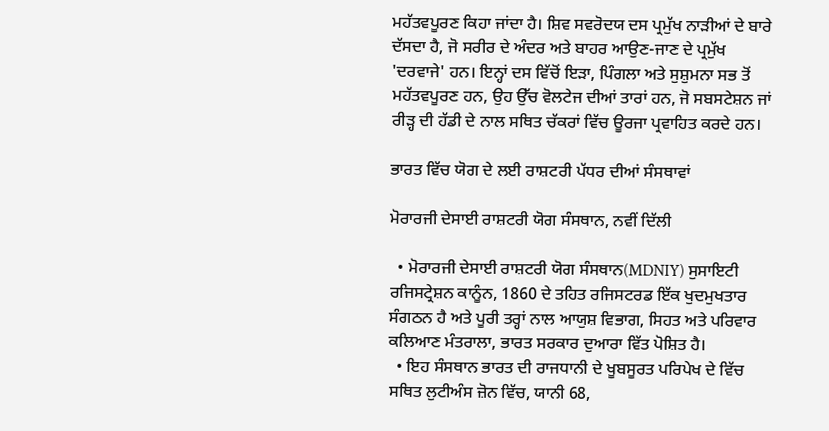ਮਹੱਤਵਪੂਰਣ ਕਿਹਾ ਜਾਂਦਾ ਹੈ। ਸ਼ਿਵ ਸਵਰੋਦਯ ਦਸ ਪ੍ਰਮੁੱਖ ਨਾੜੀਆਂ ਦੇ ਬਾਰੇ ਦੱਸਦਾ ਹੈ, ਜੋ ਸਰੀਰ ਦੇ ਅੰਦਰ ਅਤੇ ਬਾਹਰ ਆਉਣ-ਜਾਣ ਦੇ ਪ੍ਰਮੁੱਖ 'ਦਰਵਾਜੇ' ਹਨ। ਇਨ੍ਹਾਂ ਦਸ ਵਿੱਚੋਂ ਇੜਾ, ਪਿੰਗਲਾ ਅਤੇ ਸੁਸ਼ੁਮਨਾ ਸਭ ਤੋਂ ਮਹੱਤਵਪੂਰਣ ਹਨ, ਉਹ ਉੱਚ ਵੋਲਟੇਜ ਦੀਆਂ ਤਾਰਾਂ ਹਨ, ਜੋ ਸਬਸਟੇਸ਼ਨ ਜਾਂ ਰੀੜ੍ਹ ਦੀ ਹੱਡੀ ਦੇ ਨਾਲ ਸਥਿਤ ਚੱਕਰਾਂ ਵਿੱਚ ਊਰਜਾ ਪ੍ਰਵਾਹਿਤ ਕਰਦੇ ਹਨ।

ਭਾਰਤ ਵਿੱਚ ਯੋਗ ਦੇ ਲਈ ਰਾਸ਼ਟਰੀ ਪੱਧਰ ਦੀਆਂ ਸੰਸਥਾਵਾਂ

ਮੋਰਾਰਜੀ ਦੇਸਾਈ ਰਾਸ਼ਟਰੀ ਯੋਗ ਸੰਸਥਾਨ, ਨਵੀਂ ਦਿੱਲੀ

  • ਮੋਰਾਰਜੀ ਦੇਸਾਈ ਰਾਸ਼ਟਰੀ ਯੋਗ ਸੰਸਥਾਨ(MDNIY) ਸੁਸਾਇਟੀ ਰਜਿਸਟ੍ਰੇਸ਼ਨ ਕਾਨੂੰਨ, 1860 ਦੇ ਤਹਿਤ ਰਜਿਸਟਰਡ ਇੱਕ ਖੁਦਮੁਖਤਾਰ ਸੰਗਠਨ ਹੈ ਅਤੇ ਪੂਰੀ ਤਰ੍ਹਾਂ ਨਾਲ ਆਯੁਸ਼ ਵਿਭਾਗ, ਸਿਹਤ ਅਤੇ ਪਰਿਵਾਰ ਕਲਿਆਣ ਮੰਤਰਾਲਾ, ਭਾਰਤ ਸਰਕਾਰ ਦੁਆਰਾ ਵਿੱਤ ਪੋਸ਼ਿਤ ਹੈ।
  • ਇਹ ਸੰਸਥਾਨ ਭਾਰਤ ਦੀ ਰਾਜਧਾਨੀ ਦੇ ਖੂਬਸੂਰਤ ਪਰਿਪੇਖ ਦੇ ਵਿੱਚ ਸਥਿਤ ਲੁਟੀਅੰਸ ਜ਼ੋਨ ਵਿੱਚ, ਯਾਨੀ 68,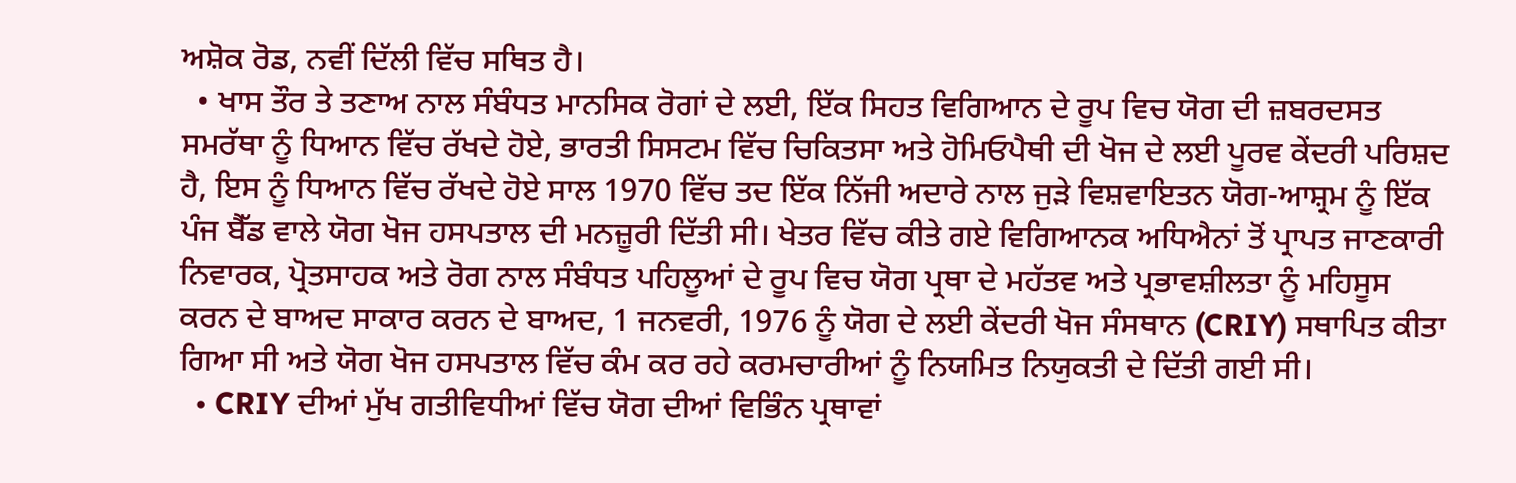ਅਸ਼ੋਕ ਰੋਡ, ਨਵੀਂ ਦਿੱਲੀ ਵਿੱਚ ਸਥਿਤ ਹੈ।
  • ਖਾਸ ਤੌਰ ਤੇ ਤਣਾਅ ਨਾਲ ਸੰਬੰਧਤ ਮਾਨਸਿਕ ਰੋਗਾਂ ਦੇ ਲਈ, ਇੱਕ ਸਿਹਤ ਵਿਗਿਆਨ ਦੇ ਰੂਪ ਵਿਚ ਯੋਗ ਦੀ ਜ਼ਬਰਦਸਤ ਸਮਰੱਥਾ ਨੂੰ ਧਿਆਨ ਵਿੱਚ ਰੱਖਦੇ ਹੋਏ, ਭਾਰਤੀ ਸਿਸਟਮ ਵਿੱਚ ਚਿਕਿਤਸਾ ਅਤੇ ਹੋਮਿਓਪੈਥੀ ਦੀ ਖੋਜ ਦੇ ਲਈ ਪੂਰਵ ਕੇਂਦਰੀ ਪਰਿਸ਼ਦ ਹੈ, ਇਸ ਨੂੰ ਧਿਆਨ ਵਿੱਚ ਰੱਖਦੇ ਹੋਏ ਸਾਲ 1970 ਵਿੱਚ ਤਦ ਇੱਕ ਨਿੱਜੀ ਅਦਾਰੇ ਨਾਲ ਜੁੜੇ ਵਿਸ਼ਵਾਇਤਨ ਯੋਗ-ਆਸ਼੍ਰਮ ਨੂੰ ਇੱਕ ਪੰਜ ਬੈੱਡ ਵਾਲੇ ਯੋਗ ਖੋਜ ਹਸਪਤਾਲ ਦੀ ਮਨਜ਼ੂਰੀ ਦਿੱਤੀ ਸੀ। ਖੇਤਰ ਵਿੱਚ ਕੀਤੇ ਗਏ ਵਿਗਿਆਨਕ ਅਧਿਐਨਾਂ ਤੋਂ ਪ੍ਰਾਪਤ ਜਾਣਕਾਰੀ ਨਿਵਾਰਕ, ਪ੍ਰੋਤਸਾਹਕ ਅਤੇ ਰੋਗ ਨਾਲ ਸੰਬੰਧਤ ਪਹਿਲੂਆਂ ਦੇ ਰੂਪ ਵਿਚ ਯੋਗ ਪ੍ਰਥਾ ਦੇ ਮਹੱਤਵ ਅਤੇ ਪ੍ਰਭਾਵਸ਼ੀਲਤਾ ਨੂੰ ਮਹਿਸੂਸ ਕਰਨ ਦੇ ਬਾਅਦ ਸਾਕਾਰ ਕਰਨ ਦੇ ਬਾਅਦ, 1 ਜਨਵਰੀ, 1976 ਨੂੰ ਯੋਗ ਦੇ ਲਈ ਕੇਂਦਰੀ ਖੋਜ ਸੰਸਥਾਨ (CRIY) ਸਥਾਪਿਤ ਕੀਤਾ ਗਿਆ ਸੀ ਅਤੇ ਯੋਗ ਖੋਜ ਹਸਪਤਾਲ ਵਿੱਚ ਕੰਮ ਕਰ ਰਹੇ ਕਰਮਚਾਰੀਆਂ ਨੂੰ ਨਿਯਮਿਤ ਨਿਯੁਕਤੀ ਦੇ ਦਿੱਤੀ ਗਈ ਸੀ।
  • CRIY ਦੀਆਂ ਮੁੱਖ ਗਤੀਵਿਧੀਆਂ ਵਿੱਚ ਯੋਗ ਦੀਆਂ ਵਿਭਿੰਨ ਪ੍ਰਥਾਵਾਂ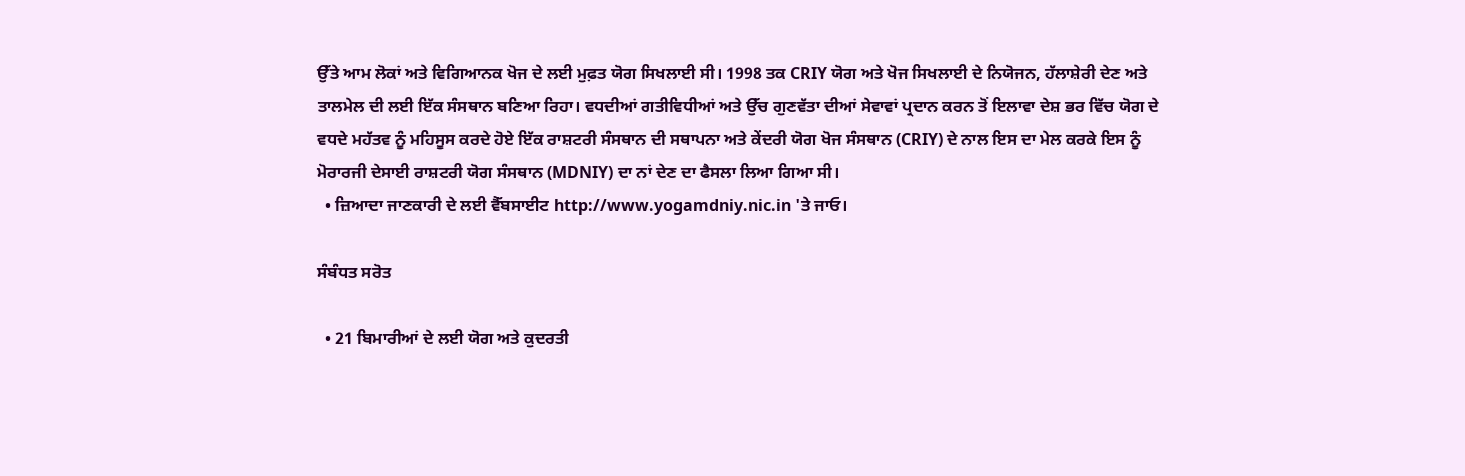ਉੱਤੇ ਆਮ ਲੋਕਾਂ ਅਤੇ ਵਿਗਿਆਨਕ ਖੋਜ ਦੇ ਲਈ ਮੁਫ਼ਤ ਯੋਗ ਸਿਖਲਾਈ ਸੀ। 1998 ਤਕ CRIY ਯੋਗ ਅਤੇ ਖੋਜ ਸਿਖਲਾਈ ਦੇ ਨਿਯੋਜਨ, ਹੱਲਾਸ਼ੇਰੀ ਦੇਣ ਅਤੇ ਤਾਲਮੇਲ ਦੀ ਲਈ ਇੱਕ ਸੰਸਥਾਨ ਬਣਿਆ ਰਿਹਾ। ਵਧਦੀਆਂ ਗਤੀਵਿਧੀਆਂ ਅਤੇ ਉੱਚ ਗੁਣਵੱਤਾ ਦੀਆਂ ਸੇਵਾਵਾਂ ਪ੍ਰਦਾਨ ਕਰਨ ਤੋਂ ਇਲਾਵਾ ਦੇਸ਼ ਭਰ ਵਿੱਚ ਯੋਗ ਦੇ ਵਧਦੇ ਮਹੱਤਵ ਨੂੰ ਮਹਿਸੂਸ ਕਰਦੇ ਹੋਏ ਇੱਕ ਰਾਸ਼ਟਰੀ ਸੰਸਥਾਨ ਦੀ ਸਥਾਪਨਾ ਅਤੇ ਕੇਂਦਰੀ ਯੋਗ ਖੋਜ ਸੰਸਥਾਨ (CRIY) ਦੇ ਨਾਲ ਇਸ ਦਾ ਮੇਲ ਕਰਕੇ ਇਸ ਨੂੰ ਮੋਰਾਰਜੀ ਦੇਸਾਈ ਰਾਸ਼ਟਰੀ ਯੋਗ ਸੰਸਥਾਨ (MDNIY) ਦਾ ਨਾਂ ਦੇਣ ਦਾ ਫੈਸਲਾ ਲਿਆ ਗਿਆ ਸੀ।
  • ਜ਼ਿਆਦਾ ਜਾਣਕਾਰੀ ਦੇ ਲਈ ਵੈੱਬਸਾਈਟ http://www.yogamdniy.nic.in 'ਤੇ ਜਾਓ।

ਸੰਬੰਧਤ ਸਰੋਤ

  • 21 ਬਿਮਾਰੀਆਂ ਦੇ ਲਈ ਯੋਗ ਅਤੇ ਕੁਦਰਤੀ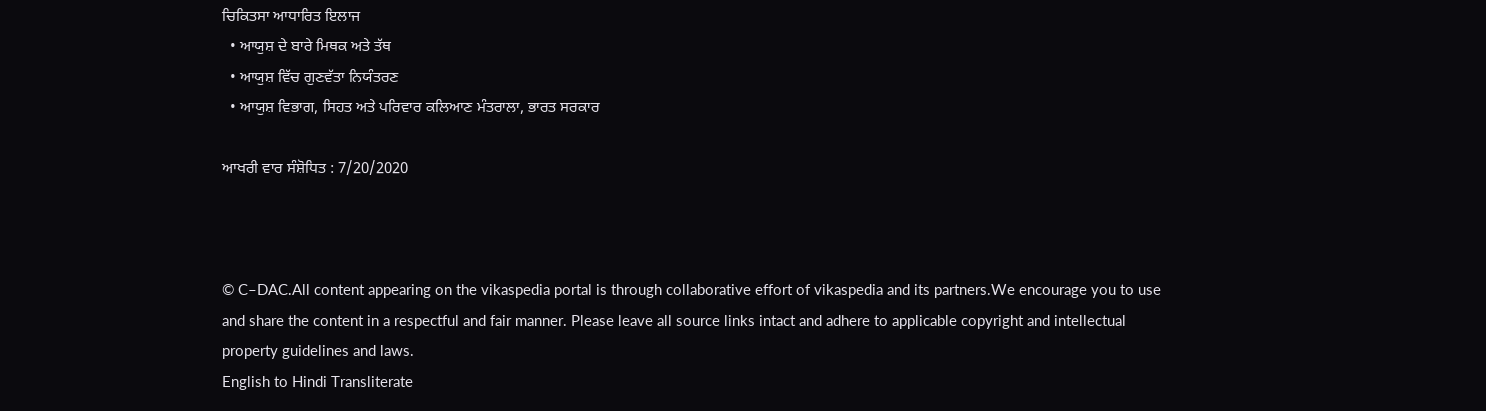ਚਿਕਿਤਸਾ ਆਧਾਰਿਤ ਇਲਾਜ
  • ਆਯੁਸ਼ ਦੇ ਬਾਰੇ ਮਿਥਕ ਅਤੇ ਤੱਥ
  • ਆਯੁਸ਼ ਵਿੱਚ ਗੁਣਵੱਤਾ ਨਿਯੰਤਰਣ
  • ਆਯੁਸ਼ ਵਿਭਾਗ, ਸਿਹਤ ਅਤੇ ਪਰਿਵਾਰ ਕਲਿਆਣ ਮੰਤਰਾਲਾ, ਭਾਰਤ ਸਰਕਾਰ

ਆਖਰੀ ਵਾਰ ਸੰਸ਼ੋਧਿਤ : 7/20/2020



© C–DAC.All content appearing on the vikaspedia portal is through collaborative effort of vikaspedia and its partners.We encourage you to use and share the content in a respectful and fair manner. Please leave all source links intact and adhere to applicable copyright and intellectual property guidelines and laws.
English to Hindi Transliterate